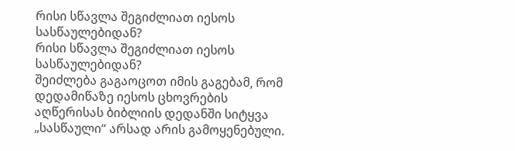რისი სწავლა შეგიძლიათ იესოს სასწაულებიდან?
რისი სწავლა შეგიძლიათ იესოს სასწაულებიდან?
შეიძლება გაგაოცოთ იმის გაგებამ, რომ დედამიწაზე იესოს ცხოვრების აღწერისას ბიბლიის დედანში სიტყვა „სასწაული“ არსად არის გამოყენებული.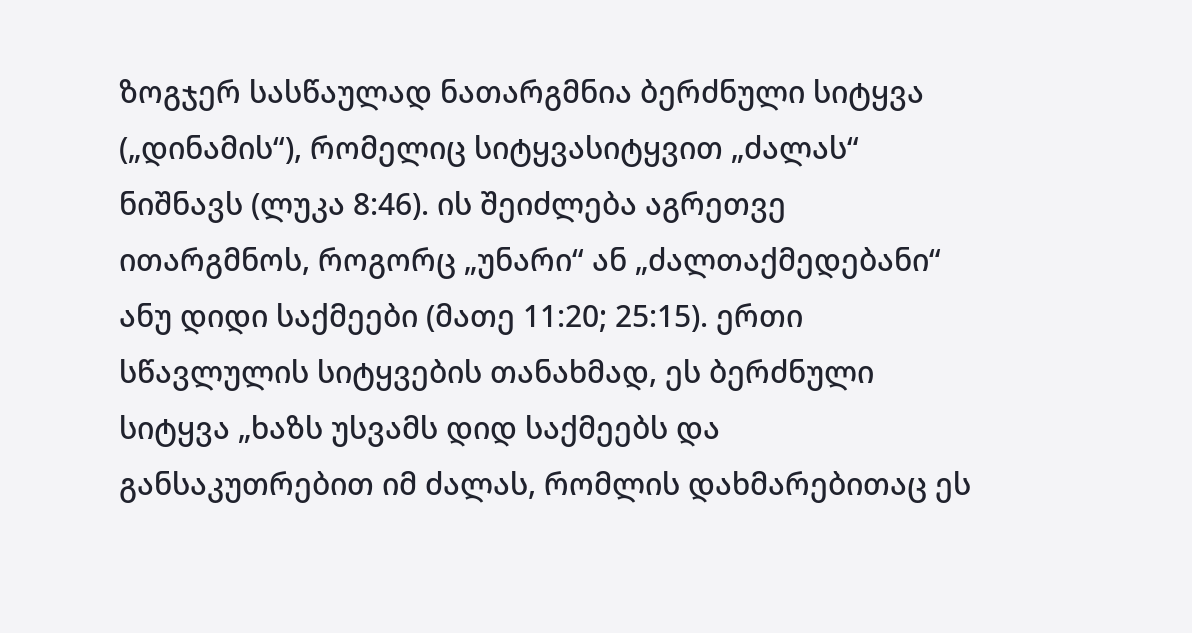ზოგჯერ სასწაულად ნათარგმნია ბერძნული სიტყვა („დინამის“), რომელიც სიტყვასიტყვით „ძალას“ ნიშნავს (ლუკა 8:46). ის შეიძლება აგრეთვე ითარგმნოს, როგორც „უნარი“ ან „ძალთაქმედებანი“ ანუ დიდი საქმეები (მათე 11:20; 25:15). ერთი სწავლულის სიტყვების თანახმად, ეს ბერძნული სიტყვა „ხაზს უსვამს დიდ საქმეებს და განსაკუთრებით იმ ძალას, რომლის დახმარებითაც ეს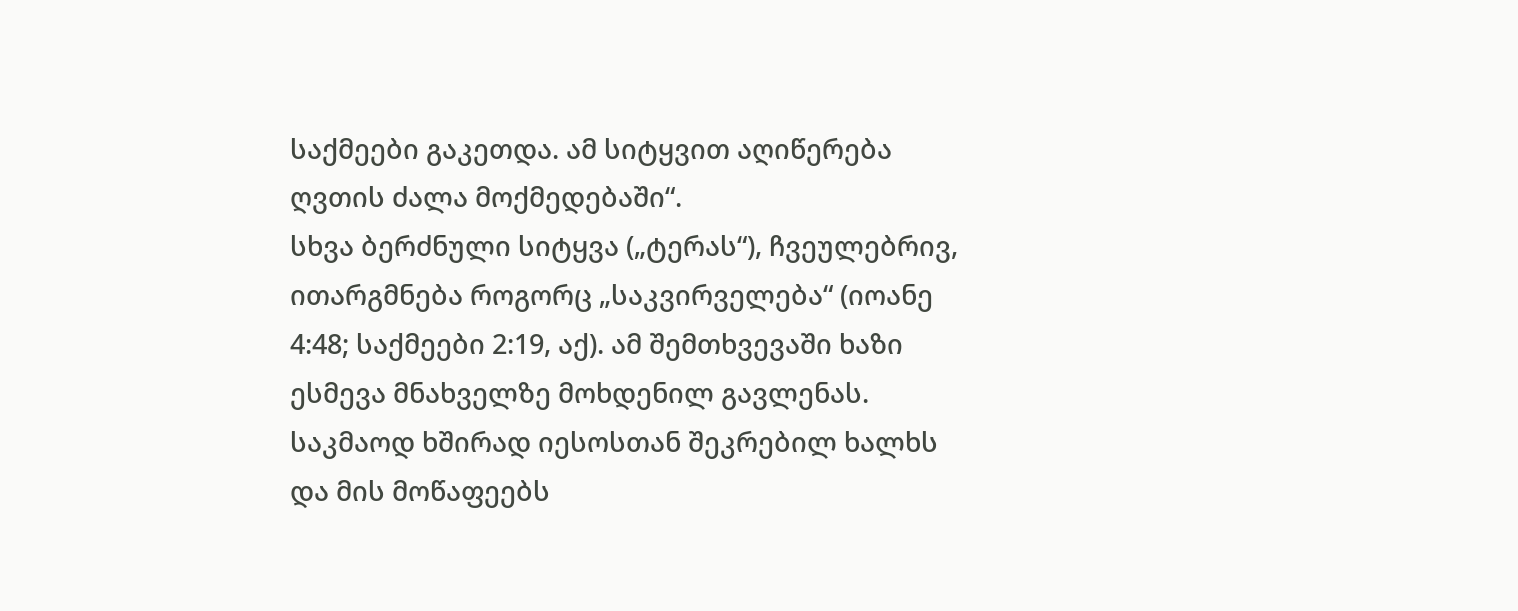საქმეები გაკეთდა. ამ სიტყვით აღიწერება ღვთის ძალა მოქმედებაში“.
სხვა ბერძნული სიტყვა („ტერას“), ჩვეულებრივ, ითარგმნება როგორც „საკვირველება“ (იოანე 4:48; საქმეები 2:19, აქ). ამ შემთხვევაში ხაზი ესმევა მნახველზე მოხდენილ გავლენას. საკმაოდ ხშირად იესოსთან შეკრებილ ხალხს და მის მოწაფეებს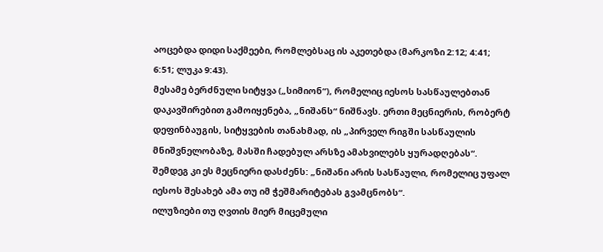აოცებდა დიდი საქმეები, რომლებსაც ის აკეთებდა (მარკოზი 2:12; 4:41; 6:51; ლუკა 9:43).
მესამე ბერძნული სიტყვა („სიმიონ“), რომელიც იესოს სასწაულებთან დაკავშირებით გამოიყენება, „ნიშანს“ ნიშნავს. ერთი მეცნიერის, რობერტ დეფინბაუგის, სიტყვების თანახმად, ის „პირველ რიგში სასწაულის მნიშვნელობაზე, მასში ჩადებულ არსზე ამახვილებს ყურადღებას“. შემდეგ კი ეს მეცნიერი დასძენს: „ნიშანი არის სასწაული, რომელიც უფალ იესოს შესახებ ამა თუ იმ ჭეშმარიტებას გვამცნობს“.
ილუზიები თუ ღვთის მიერ მიცემული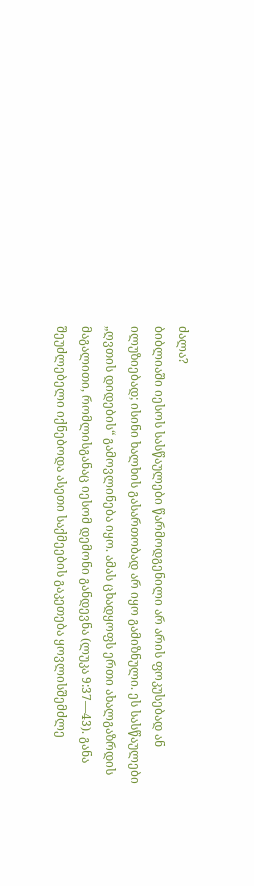ძალა?
ბიბლიაში იესოს სასწაულები წარმოდგენილი არ არის ფოკუსებად ან ილუზიებად; ისინი ხალხის გასართობად არ იყო გამიზნული. ეს სასწაულები „ღვთის დიდების“ გამოვლინება იყო. ამას ცხადყოფს ერთი ახალგაზრდის მაგალითი, რომლისგანაც იესომ დემონი განდევნა (ლუკა 9:37—43). განა შეუძლებელი იქნებოდა ასეთი საქმეების გაკეთება ყოვლისშემძლე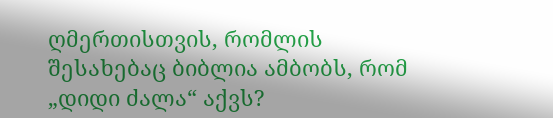ღმერთისთვის, რომლის შესახებაც ბიბლია ამბობს, რომ „დიდი ძალა“ აქვს?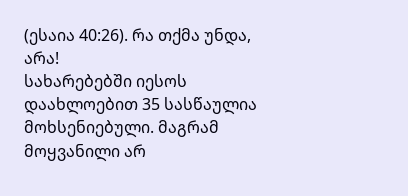(ესაია 40:26). რა თქმა უნდა, არა!
სახარებებში იესოს დაახლოებით 35 სასწაულია მოხსენიებული. მაგრამ მოყვანილი არ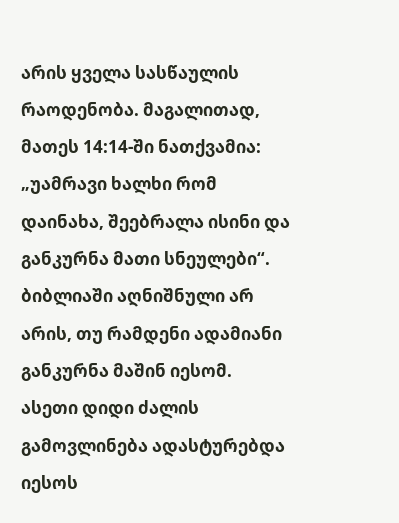არის ყველა სასწაულის რაოდენობა. მაგალითად, მათეს 14:14-ში ნათქვამია: „უამრავი ხალხი რომ დაინახა, შეებრალა ისინი და განკურნა მათი სნეულები“. ბიბლიაში აღნიშნული არ არის, თუ რამდენი ადამიანი განკურნა მაშინ იესომ.
ასეთი დიდი ძალის გამოვლინება ადასტურებდა იესოს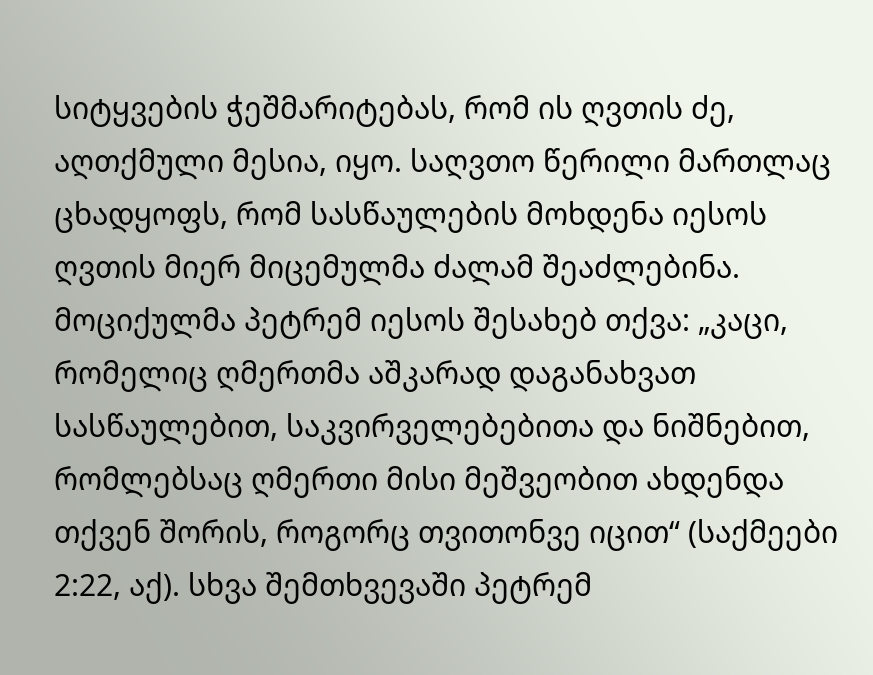სიტყვების ჭეშმარიტებას, რომ ის ღვთის ძე, აღთქმული მესია, იყო. საღვთო წერილი მართლაც ცხადყოფს, რომ სასწაულების მოხდენა იესოს ღვთის მიერ მიცემულმა ძალამ შეაძლებინა. მოციქულმა პეტრემ იესოს შესახებ თქვა: „კაცი, რომელიც ღმერთმა აშკარად დაგანახვათ სასწაულებით, საკვირველებებითა და ნიშნებით, რომლებსაც ღმერთი მისი მეშვეობით ახდენდა თქვენ შორის, როგორც თვითონვე იცით“ (საქმეები 2:22, აქ). სხვა შემთხვევაში პეტრემ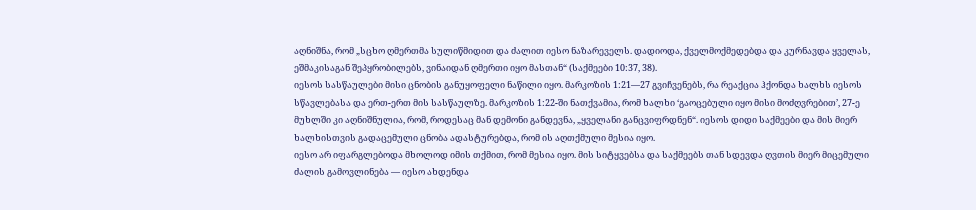აღნიშნა, რომ „სცხო ღმერთმა სულიწმიდით და ძალით იესო ნაზარეველს. დადიოდა, ქველმოქმედებდა და კურნავდა ყველას, ეშმაკისაგან შეპყრობილებს, ვინაიდან ღმერთი იყო მასთან“ (საქმეები 10:37, 38).
იესოს სასწაულები მისი ცნობის განუყოფელი ნაწილი იყო. მარკოზის 1:21—27 გვიჩვენებს, რა რეაქცია ჰქონდა ხალხს იესოს სწავლებასა და ერთ-ერთ მის სასწაულზე. მარკოზის 1:22-ში ნათქვამია, რომ ხალხი ‘გაოცებული იყო მისი მოძღვრებით’, 27-ე მუხლში კი აღნიშნულია, რომ, როდესაც მან დემონი განდევნა, „ყველანი განცვიფრდნენ“. იესოს დიდი საქმეები და მის მიერ ხალხისთვის გადაცემული ცნობა ადასტურებდა, რომ ის აღთქმული მესია იყო.
იესო არ იფარგლებოდა მხოლოდ იმის თქმით, რომ მესია იყო. მის სიტყვებსა და საქმეებს თან სდევდა ღვთის მიერ მიცემული ძალის გამოვლინება — იესო ახდენდა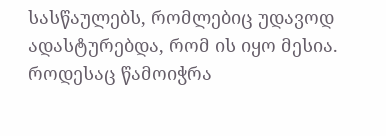სასწაულებს, რომლებიც უდავოდ ადასტურებდა, რომ ის იყო მესია. როდესაც წამოიჭრა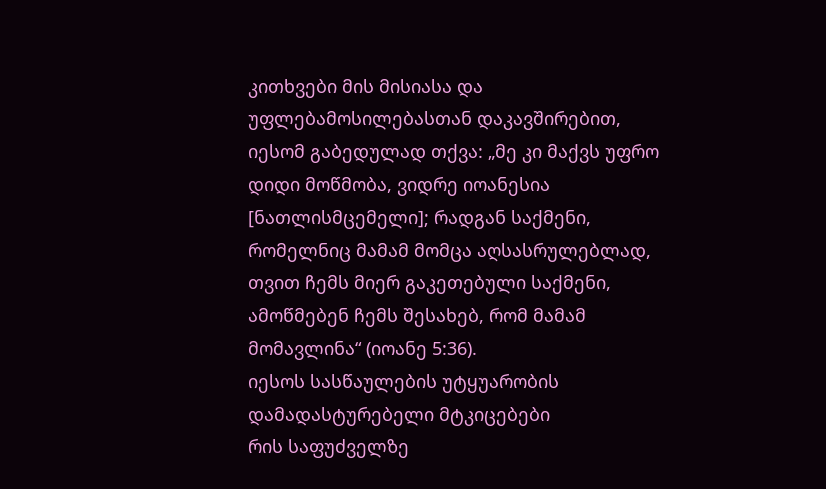კითხვები მის მისიასა და უფლებამოსილებასთან დაკავშირებით, იესომ გაბედულად თქვა: „მე კი მაქვს უფრო დიდი მოწმობა, ვიდრე იოანესია [ნათლისმცემელი]; რადგან საქმენი, რომელნიც მამამ მომცა აღსასრულებლად, თვით ჩემს მიერ გაკეთებული საქმენი, ამოწმებენ ჩემს შესახებ, რომ მამამ მომავლინა“ (იოანე 5:36).
იესოს სასწაულების უტყუარობის დამადასტურებელი მტკიცებები
რის საფუძველზე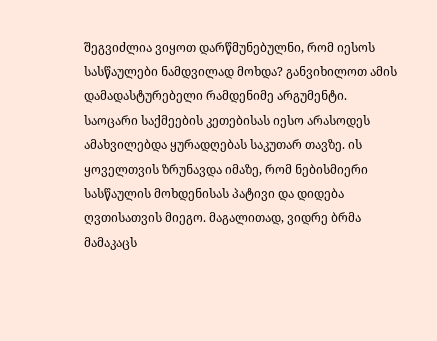შეგვიძლია ვიყოთ დარწმუნებულნი, რომ იესოს სასწაულები ნამდვილად მოხდა? განვიხილოთ ამის დამადასტურებელი რამდენიმე არგუმენტი.
საოცარი საქმეების კეთებისას იესო არასოდეს ამახვილებდა ყურადღებას საკუთარ თავზე. ის ყოველთვის ზრუნავდა იმაზე, რომ ნებისმიერი სასწაულის მოხდენისას პატივი და დიდება ღვთისათვის მიეგო. მაგალითად, ვიდრე ბრმა მამაკაცს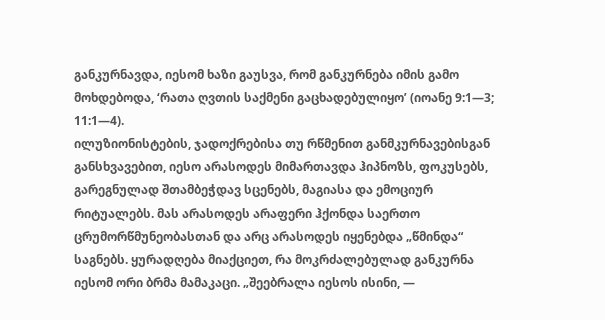განკურნავდა, იესომ ხაზი გაუსვა, რომ განკურნება იმის გამო მოხდებოდა, ‘რათა ღვთის საქმენი გაცხადებულიყო’ (იოანე 9:1—3; 11:1—4).
ილუზიონისტების, ჯადოქრებისა თუ რწმენით განმკურნავებისგან განსხვავებით, იესო არასოდეს მიმართავდა ჰიპნოზს, ფოკუსებს, გარეგნულად შთამბეჭდავ სცენებს, მაგიასა და ემოციურ რიტუალებს. მას არასოდეს არაფერი ჰქონდა საერთო ცრუმორწმუნეობასთან და არც არასოდეს იყენებდა „წმინდა“ საგნებს. ყურადღება მიაქციეთ, რა მოკრძალებულად განკურნა იესომ ორი ბრმა მამაკაცი. „შეებრალა იესოს ისინი, —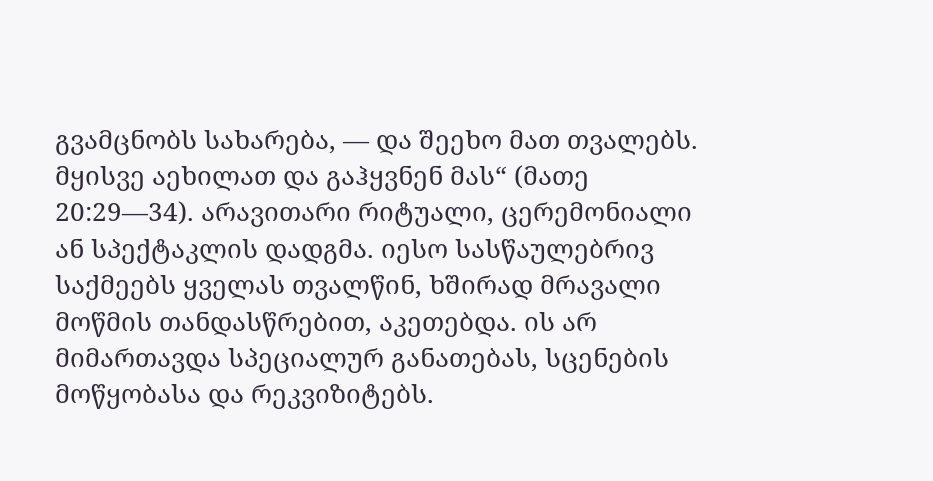გვამცნობს სახარება, — და შეეხო მათ თვალებს. მყისვე აეხილათ და გაჰყვნენ მას“ (მათე 20:29—34). არავითარი რიტუალი, ცერემონიალი ან სპექტაკლის დადგმა. იესო სასწაულებრივ საქმეებს ყველას თვალწინ, ხშირად მრავალი მოწმის თანდასწრებით, აკეთებდა. ის არ მიმართავდა სპეციალურ განათებას, სცენების მოწყობასა და რეკვიზიტებს.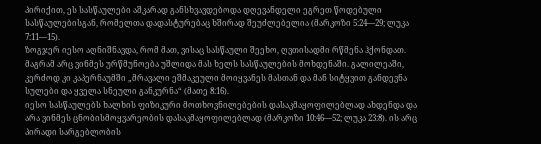პირიქით, ეს სასწაულები აშკარად განსხვავდებოდა დღევანდელი ეგრეთ წოდებული სასწაულებისგან, რომელთა დადასტურებაც ხშირად შეუძლებელია (მარკოზი 5:24—29; ლუკა 7:11—15).
ზოგჯერ იესო აღნიშნავდა, რომ მათ, ვისაც სასწაული შეეხო, ღვთისადმი რწმენა ჰქონდათ. მაგრამ არც ვინმეს ურწმუნოება უშლიდა მას ხელს სასწაულების მოხდენაში. გალილეაში, კერძოდ კი კაპერნაუმში „მრავალი ეშმაკეული მოიყვანეს მასთან და მან სიტყვით განდევნა სულები და ყველა სნეული განკურნა“ (მათე 8:16).
იესო სასწაულებს ხალხის ფიზიკური მოთხოვნილებების დასაკმაყოფილებლად ახდენდა და არა ვინმეს ცნობისმოყვარეობის დასაკმაყოფილებლად (მარკოზი 10:46—52; ლუკა 23:8). ის არც პირადი სარგებლობის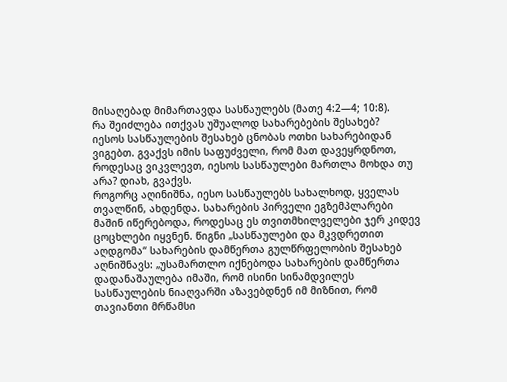მისაღებად მიმართავდა სასწაულებს (მათე 4:2—4; 10:8).
რა შეიძლება ითქვას უშუალოდ სახარებების შესახებ?
იესოს სასწაულების შესახებ ცნობას ოთხი სახარებიდან ვიგებთ. გვაქვს იმის საფუძველი, რომ მათ დავეყრდნოთ, როდესაც ვიკვლევთ, იესოს სასწაულები მართლა მოხდა თუ არა? დიახ, გვაქვს.
როგორც აღინიშნა, იესო სასწაულებს სახალხოდ, ყველას თვალწინ, ახდენდა. სახარების პირველი ეგზემპლარები მაშინ იწერებოდა, როდესაც ეს თვითმხილველები ჯერ კიდევ ცოცხლები იყვნენ. წიგნი „სასწაულები და მკვდრეთით აღდგომა“ სახარების დამწერთა გულწრფელობის შესახებ აღნიშნავს: „უსამართლო იქნებოდა სახარების დამწერთა დადანაშაულება იმაში, რომ ისინი სინამდვილეს სასწაულების ნიაღვარში აზავებდნენ იმ მიზნით, რომ თავიანთი მრწამსი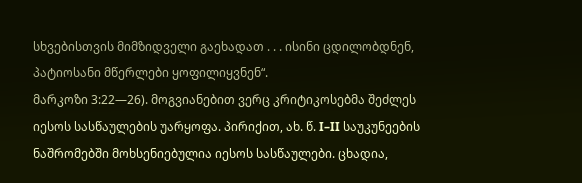სხვებისთვის მიმზიდველი გაეხადათ . . . ისინი ცდილობდნენ, პატიოსანი მწერლები ყოფილიყვნენ“.
მარკოზი 3:22—26). მოგვიანებით ვერც კრიტიკოსებმა შეძლეს იესოს სასწაულების უარყოფა. პირიქით, ახ. წ. I–II საუკუნეების ნაშრომებში მოხსენიებულია იესოს სასწაულები. ცხადია,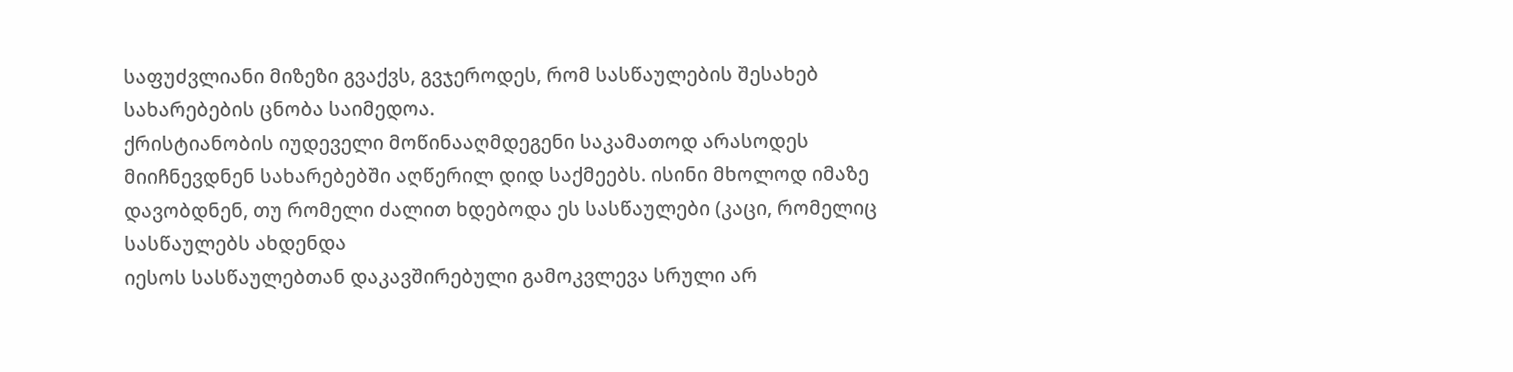საფუძვლიანი მიზეზი გვაქვს, გვჯეროდეს, რომ სასწაულების შესახებ სახარებების ცნობა საიმედოა.
ქრისტიანობის იუდეველი მოწინააღმდეგენი საკამათოდ არასოდეს მიიჩნევდნენ სახარებებში აღწერილ დიდ საქმეებს. ისინი მხოლოდ იმაზე დავობდნენ, თუ რომელი ძალით ხდებოდა ეს სასწაულები (კაცი, რომელიც სასწაულებს ახდენდა
იესოს სასწაულებთან დაკავშირებული გამოკვლევა სრული არ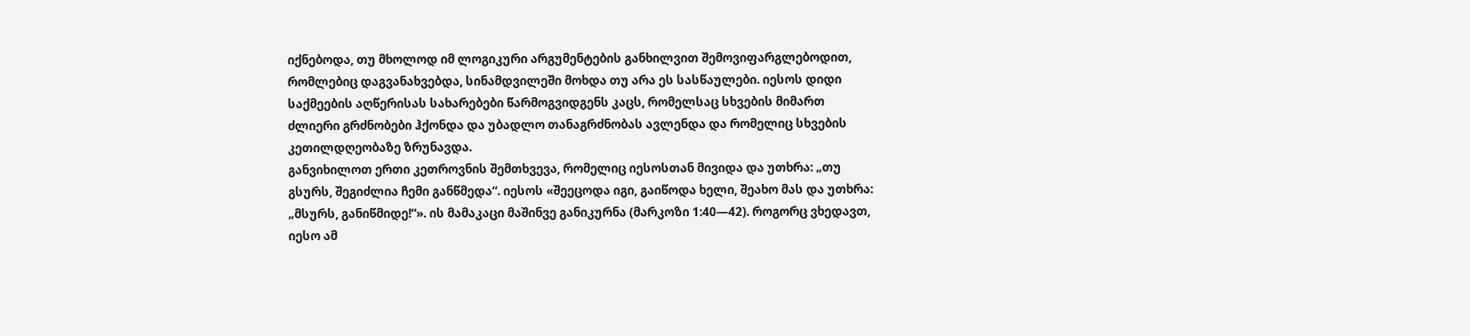იქნებოდა, თუ მხოლოდ იმ ლოგიკური არგუმენტების განხილვით შემოვიფარგლებოდით, რომლებიც დაგვანახვებდა, სინამდვილეში მოხდა თუ არა ეს სასწაულები. იესოს დიდი საქმეების აღწერისას სახარებები წარმოგვიდგენს კაცს, რომელსაც სხვების მიმართ ძლიერი გრძნობები ჰქონდა და უბადლო თანაგრძნობას ავლენდა და რომელიც სხვების კეთილდღეობაზე ზრუნავდა.
განვიხილოთ ერთი კეთროვნის შემთხვევა, რომელიც იესოსთან მივიდა და უთხრა: „თუ გსურს, შეგიძლია ჩემი განწმედა“. იესოს «შეეცოდა იგი, გაიწოდა ხელი, შეახო მას და უთხრა: „მსურს, განიწმიდე!“». ის მამაკაცი მაშინვე განიკურნა (მარკოზი 1:40—42). როგორც ვხედავთ, იესო ამ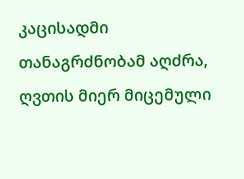კაცისადმი თანაგრძნობამ აღძრა, ღვთის მიერ მიცემული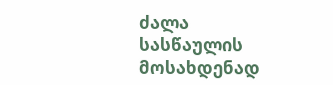ძალა სასწაულის მოსახდენად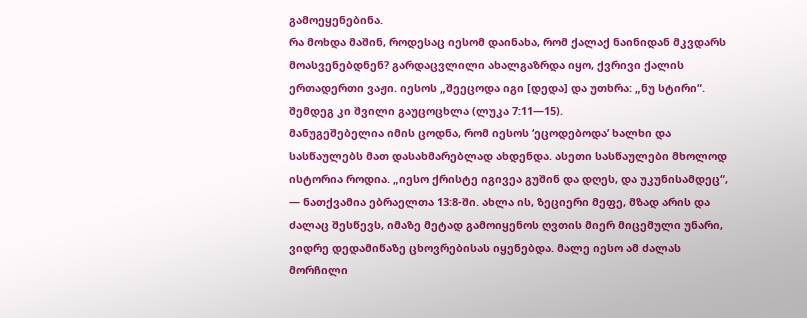გამოეყენებინა.
რა მოხდა მაშინ, როდესაც იესომ დაინახა, რომ ქალაქ ნაინიდან მკვდარს მოასვენებდნენ? გარდაცვლილი ახალგაზრდა იყო, ქვრივი ქალის ერთადერთი ვაჟი. იესოს „შეეცოდა იგი [დედა] და უთხრა: „ნუ სტირი“. შემდეგ კი შვილი გაუცოცხლა (ლუკა 7:11—15).
მანუგეშებელია იმის ცოდნა, რომ იესოს ‘ეცოდებოდა’ ხალხი და სასწაულებს მათ დასახმარებლად ახდენდა. ასეთი სასწაულები მხოლოდ ისტორია როდია. „იესო ქრისტე იგივეა გუშინ და დღეს, და უკუნისამდეც“, — ნათქვამია ებრაელთა 13:8-ში. ახლა ის, ზეციერი მეფე, მზად არის და ძალაც შესწევს, იმაზე მეტად გამოიყენოს ღვთის მიერ მიცემული უნარი, ვიდრე დედამიწაზე ცხოვრებისას იყენებდა. მალე იესო ამ ძალას მორჩილი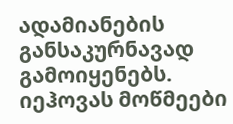ადამიანების განსაკურნავად გამოიყენებს. იეჰოვას მოწმეები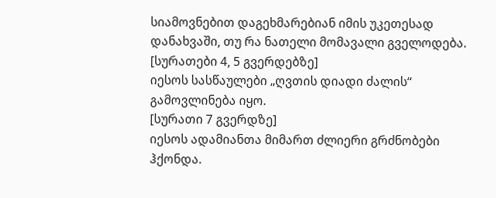სიამოვნებით დაგეხმარებიან იმის უკეთესად დანახვაში, თუ რა ნათელი მომავალი გველოდება.
[სურათები 4, 5 გვერდებზე]
იესოს სასწაულები „ღვთის დიადი ძალის“ გამოვლინება იყო.
[სურათი 7 გვერდზე]
იესოს ადამიანთა მიმართ ძლიერი გრძნობები ჰქონდა.